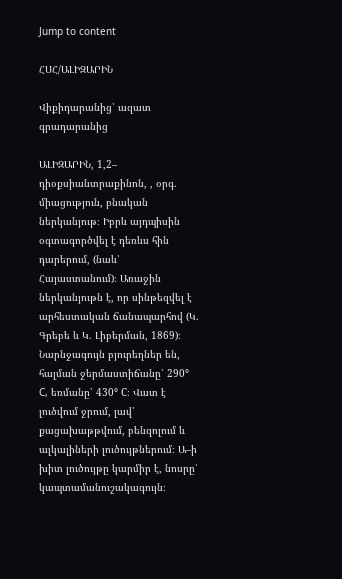Jump to content

ՀՍՀ/ԱԼԻԶԱՐԻՆ

Վիքիդարանից՝ ազատ գրադարանից

ԱԼԻԶԱՐԻՆ, 1,2– դիօքսիանտրաքինոն, , օրգ. միացություն, բնական ներկանյութ։ Իբրև այդպիսին օգտագործվել է դեռևս հին դարերում, (նաև՝ Հայաստանում)։ Առաջին ներկանյութն է, որ սինթեզվել է արհեստական ճանապարհով (Կ. Գրեբե և Կ. Լիբերման, 1869)։ Նարնջագույն բյուրեղներ են, հալման ջերմաստիճանը՝ 290° C, եռմանը՝ 430° C։ Վատ է լուծվում ջրում, լավ՝ քացախաթթվում, բենզոլում և ալկալիների լուծույթներում։ Ա–ի խիտ լուծույթը կարմիր է, նոսրը՝ կապտամանուշակագույն։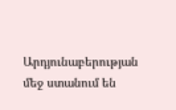Արդյունաբերության մեջ ստանում են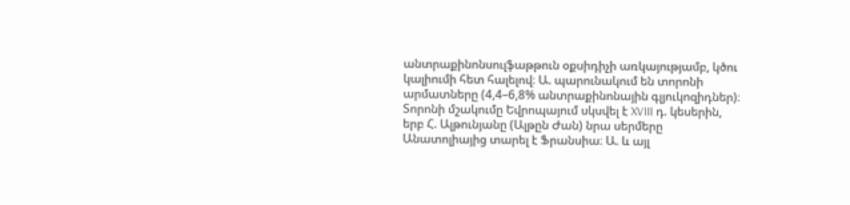անտրաքինոնսուլֆաթթուն օքսիդիչի առկայությամբ, կծու կալիումի հետ հալելով։ Ա. պարունակում են տորոնի արմատները (4,4–6,8% անտրաքինոնային գլյուկոզիդներ)։ Տորոնի մշակումը Եվրոպայում սկսվել է XVIII դ. կեսերին, երբ Հ. Ալթունյանը (Ալթըն Ժան) նրա սերմերը Անատոլիայից տարել է Ֆրանսիա։ Ա. և այլ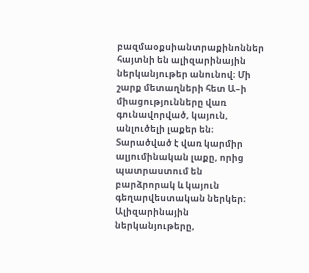բազմաօքսիանտրաքինոններ հայտնի են ալիզարինային ներկանյութեր անունով։ Մի շարք մետաղների հետ Ա–ի միացությունները վառ գունավորված, կայուն, անլուծելի լաքեր են։ Տարածված է վառ կարմիր ալյումինական լաքը, որից պատրաստում են բարձրորակ և կայուն գեղարվեստական ներկեր։ Ալիզարինային ներկանյութերը,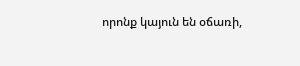որոնք կայուն են օճառի,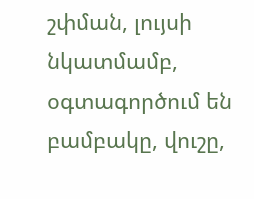շփման, լույսի նկատմամբ, օգտագործում են բամբակը, վուշը,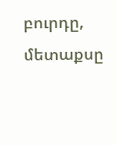բուրդը, մետաքսը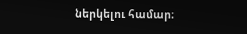ներկելու համար։